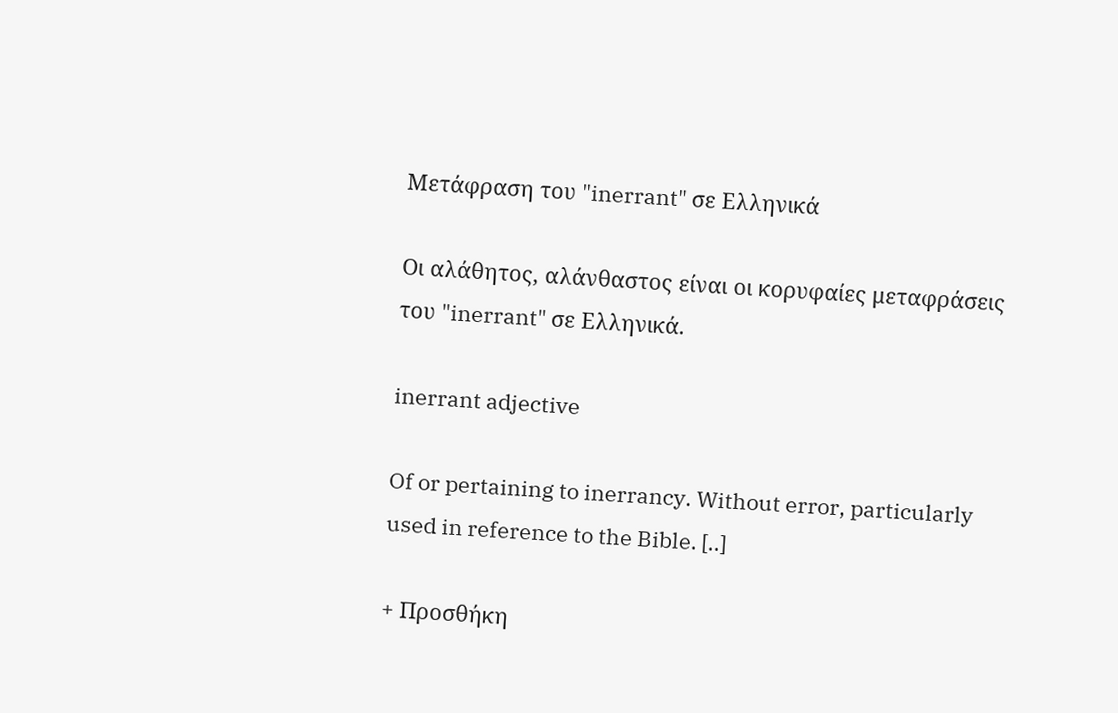Μετάφραση του "inerrant" σε Ελληνικά

Οι αλάθητος, αλάνθαστος είναι οι κορυφαίες μεταφράσεις του "inerrant" σε Ελληνικά.

inerrant adjective

Of or pertaining to inerrancy. Without error, particularly used in reference to the Bible. [..]

+ Προσθήκη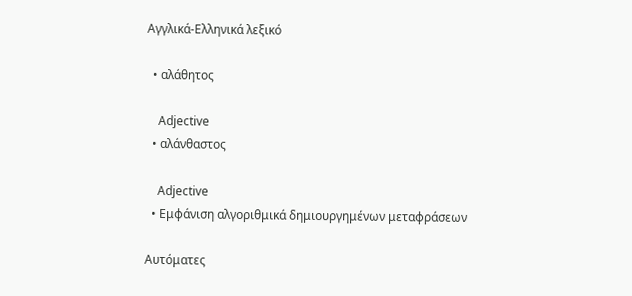Αγγλικά-Ελληνικά λεξικό

  • αλάθητος

    Adjective
  • αλάνθαστος

    Adjective
  • Εμφάνιση αλγοριθμικά δημιουργημένων μεταφράσεων

Αυτόματες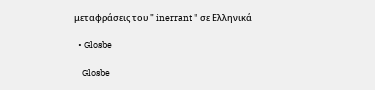μεταφράσεις του " inerrant " σε Ελληνικά

  • Glosbe

    Glosbe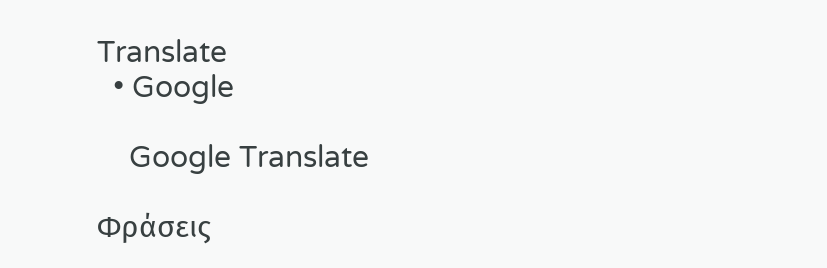Translate
  • Google

    Google Translate

Φράσεις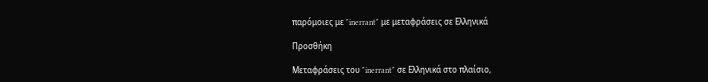παρόμοιες με "inerrant" με μεταφράσεις σε Ελληνικά

Προσθήκη

Μεταφράσεις του "inerrant" σε Ελληνικά στο πλαίσιο,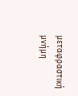μεταφραστική μνήμη